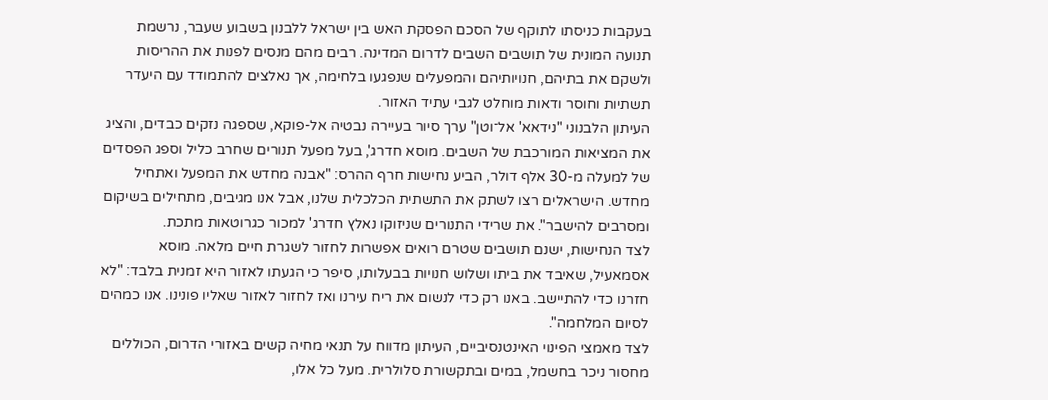בעקבות כניסתו לתוקף של הסכם הפסקת האש בין ישראל ללבנון בשבוע שעבר, נרשמת תנועה המונית של תושבים השבים לדרום המדינה. רבים מהם מנסים לפנות את ההריסות ולשקם את בתיהם, חנויותיהם והמפעלים שנפגעו בלחימה, אך נאלצים להתמודד עם היעדר תשתיות וחוסר ודאות מוחלט לגבי עתיד האזור.
העיתון הלבנוני "נידאא' אל־וטן" ערך סיור בעיירה נבטיה אל-פוקא, שספגה נזקים כבדים, והציג את המציאות המורכבת של השבים. מוסא חדרג', בעל מפעל תנורים שחרב כליל וספג הפסדים של למעלה מ-30 אלף דולר, הביע נחישות חרף ההרס: "אבנה מחדש את המפעל ואתחיל מחדש. הישראלים רצו לשתק את התשתית הכלכלית שלנו, אבל אנו מגיבים, מתחילים בשיקום ומסרבים להישבר". את שרידי התנורים שניזוקו נאלץ חדרג' למכור כגרוטאות מתכת.
לצד הנחישות, ישנם תושבים שטרם רואים אפשרות לחזור לשגרת חיים מלאה. מוסא אסמאעיל, שאיבד את ביתו ושלוש חנויות בבעלותו, סיפר כי הגעתו לאזור היא זמנית בלבד: "לא חזרנו כדי להתיישב. באנו רק כדי לנשום את ריח עירנו ואז לחזור לאזור שאליו פונינו. אנו כמהים לסיום המלחמה".
לצד מאמצי הפינוי האינטנסיביים, העיתון מדווח על תנאי מחיה קשים באזורי הדרום, הכוללים מחסור ניכר בחשמל, במים ובתקשורת סלולרית. מעל כל אלו,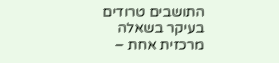התושבים טרודים בעיקר בשאלה מרכזית אחת –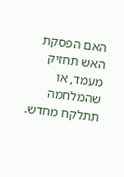האם הפסקת האש תחזיק מעמד, או שהמלחמה תתלקח מחדש.